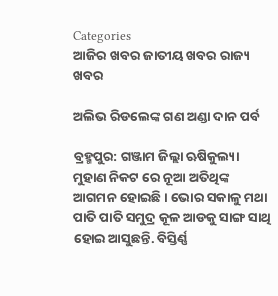Categories
ଆଜିର ଖବର ଜାତୀୟ ଖବର ରାଜ୍ୟ ଖବର

ଅଲିଭ ରିଡଲେଙ୍କ ଗଣ ଅଣ୍ଡା ଦାନ ପର୍ବ

ବ୍ରହ୍ମପୁର: ଗଞ୍ଜାମ ଜିଲ୍ଲା ଋଷିକୁଲ୍ୟା ମୁହାଣ ନିକଟ ରେ ନୂଆ ଅତିଥିଙ୍କ ଆଗମନ ହୋଇଛି। ଭୋର ସକାଳୁ ମଥା ପାତି ପାତି ସମୁଦ୍ର କୂଳ ଆଡକୁ ସାଙ୍ଗ ସାଥି ହୋଇ ଆସୁଛନ୍ତି. ବିସ୍ତିର୍ଣ୍ଣ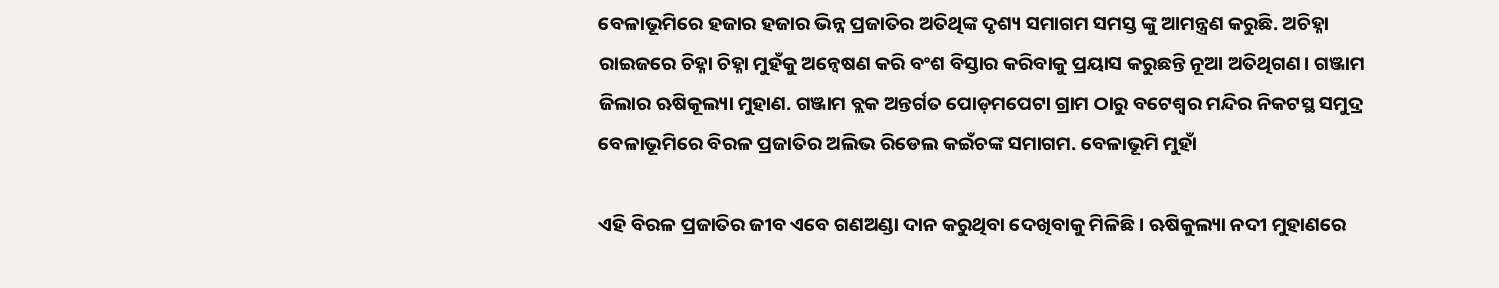ବେଳାଭୂମିରେ ହଜାର ହଜାର ଭିନ୍ନ ପ୍ରଜାତିର ଅତିଥିଙ୍କ ଦୃଶ୍ୟ ସମାଗମ ସମସ୍ତ ଙ୍କୁ ଆମନ୍ତ୍ରଣ କରୁଛି. ଅଚିହ୍ନା ରାଇଜରେ ଚିହ୍ନା ଚିହ୍ନା ମୁହଁକୁ ଅନ୍ୱେଷଣ କରି ବଂଶ ବିସ୍ତାର କରିବାକୁ ପ୍ରୟାସ କରୁଛନ୍ତି ନୂଆ ଅତିଥିଗଣ। ଗଞ୍ଜାମ ଜିଲାର ଋଷିକୂଲ୍ୟା ମୁହାଣ. ଗଞ୍ଜାମ ବ୍ଲକ ଅନ୍ତର୍ଗତ ପୋଡ଼ମପେଟା ଗ୍ରାମ ଠାରୁ ବଟେଶ୍ୱର ମନ୍ଦିର ନିକଟସ୍ଥ ସମୁଦ୍ର ବେଳାଭୂମିରେ ବିରଳ ପ୍ରଜାତିର ଅଲିଭ ରିଡେଲ କଇଁଚଙ୍କ ସମାଗମ. ବେଳାଭୂମି ମୁହାଁ

ଏହି ବିରଳ ପ୍ରଜାତିର ଜୀବ ଏବେ ଗଣଅଣ୍ଡା ଦାନ କରୁଥିବା ଦେଖିବାକୁ ମିଳିଛି। ଋଷିକୁଲ୍ୟା ନଦୀ ମୁହାଣରେ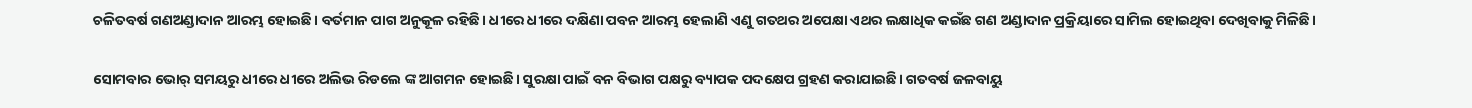ଚଳିତବର୍ଷ ଗଣଅଣ୍ଡାଦାନ ଆରମ୍ଭ ହୋଇଛି। ବର୍ତମାନ ପାଗ ଅନୁକୂଳ ରହିଛି। ଧୀରେ ଧୀରେ ଦକ୍ଷିଣା ପବନ ଆରମ୍ଭ ହେଲାଣି ଏଣୁ ଗତଥର ଅପେକ୍ଷା ଏଥର ଲକ୍ଷାଧିକ କଇଁଛ ଗଣ ଅଣ୍ଡାଦାନ ପ୍ରକ୍ରିୟାରେ ସାମିଲ ହୋଇଥିବା ଦେଖିବାକୁ ମିଳିଛି।

ସୋମବାର ଭୋର୍ ସମୟରୁ ଧୀରେ ଧୀରେ ଅଲିଭ ରିଡଲେ ଙ୍କ ଆଗମନ ହୋଇଛି। ସୁରକ୍ଷା ପାଇଁ ବନ ବିଭାଗ ପକ୍ଷରୁ ବ୍ୟାପକ ପଦକ୍ଷେପ ଗ୍ରହଣ କରାଯାଇଛି। ଗତବର୍ଷ ଜଳବାୟୁ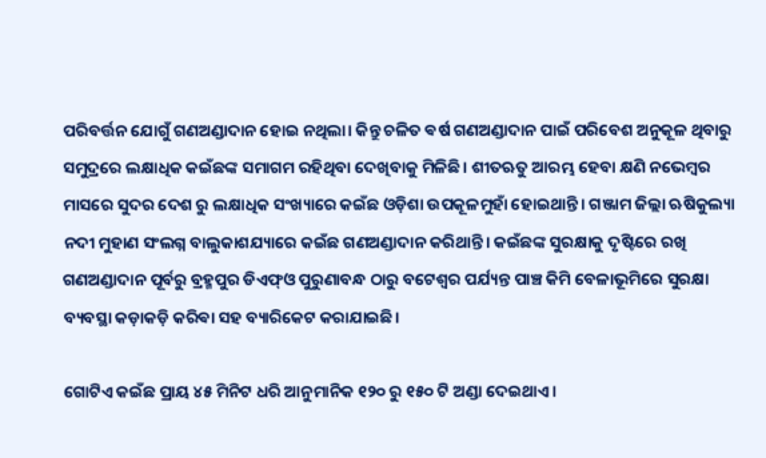ପରିବର୍ତ୍ତନ ଯୋଗୁଁ ଗଣଅଣ୍ଡାଦାନ ହୋଇ ନଥିଲା। କିନ୍ତୁ ଚଳିତ ଵର୍ଷ ଗଣଅଣ୍ଡାଦାନ ପାଇଁ ପରିବେଶ ଅନୁକୂଳ ଥିବାରୁ ସମୁଦ୍ରରେ ଲକ୍ଷାଧିକ କଇଁଛଙ୍କ ସମାଗମ ରହିଥିବା ଦେଖିବାକୁ ମିଳିଛି। ଶୀତଋତୁ ଆରମ୍ଭ ହେବା କ୍ଷଣି ନଭେମ୍ବର ମାସରେ ସୁଦର ଦେଶ ରୁ ଲକ୍ଷାଧିକ ସଂଖ୍ୟାରେ କଇଁଛ ଓଡ଼ିଶା ଉପକୂଳମୁହାଁ ହୋଇଥାନ୍ତି। ଗଞ୍ଜାମ ଜିଲ୍ଲା ଋଷିକୁଲ୍ୟା ନଦୀ ମୁହାଣ ସଂଲଗ୍ନ ବାଲୁକାଶଯ୍ୟାରେ କଇଁଛ ଗଣଅଣ୍ଡାଦାନ କରିଥାନ୍ତି। କଇଁଛଙ୍କ ସୁରକ୍ଷାକୁ ଦୃଷ୍ଟିରେ ରଖି ଗଣଅଣ୍ଡାଦାନ ପୂର୍ବରୁ ବ୍ରହ୍ମପୁର ଡିଏଫ୍‌ଓ ପୁରୁଣାବନ୍ଧ ଠାରୁ ବଟେଶ୍ଵର ପର୍ଯ୍ୟନ୍ତ ପାଞ୍ଚ କିମି ବେଳାଭୂମିରେ ସୁରକ୍ଷା ବ୍ୟବସ୍ଥା କଡ଼ାକଡ଼ି କରିଵା ସହ ବ୍ୟାରିକେଟ କରାଯାଇଛି।

ଗୋଟିଏ କଇଁଛ ପ୍ରାୟ ୪୫ ମିନିଟ ଧରି ଆନୁମାନିକ ୧୨୦ ରୁ ୧୫୦ ଟି ଅଣ୍ଡା ଦେଇଥାଏ।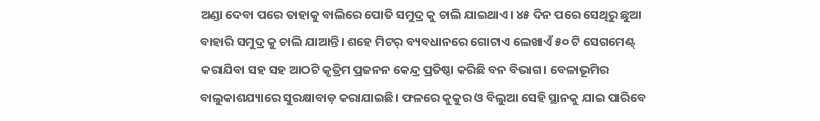ଅଣ୍ଡା ଦେବା ପରେ ତାହାକୁ ବାଲିରେ ପୋତି ସମୁଦ୍ର କୁ ଚାଲି ଯାଇଥାଏ। ୪୫ ଦିନ ପରେ ସେଥିରୁ ଛୁଆ ବାହାରି ସମୁଦ୍ର କୁ ଚାଲି ଯାଆନ୍ତି। ଶହେ ମିଟର୍ ବ୍ୟବଧାନରେ ଗୋଟାଏ ଲେଖାଏଁ ୫୦ ଟି ସେଗମେଣ୍ଟ୍ କରାଯିବା ସହ ସହ ଆଠଟି କୃତ୍ରିମ ପ୍ରଜନନ କେନ୍ଦ୍ର ପ୍ରତିଷ୍ଠା କରିଛି ବନ ବିଭାଗ। ବେଳାଭୂମିର ବାଲୁକାଶଯ୍ୟାରେ ସୁରକ୍ଷାବାଡ଼ କରାଯାଇଛି। ଫଳରେ କୁକୁର ଓ ବିଲୁଆ ସେହି ସ୍ଥାନକୁ ଯାଇ ପାରିବେ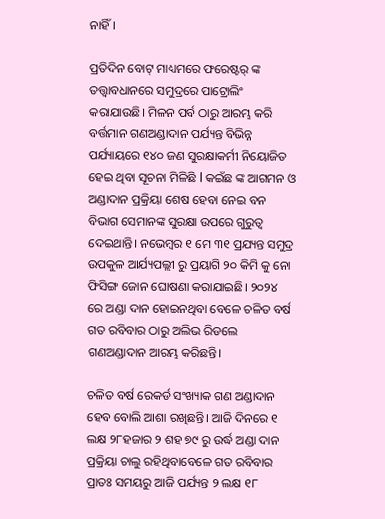ନାହିଁ।

ପ୍ରତିଦିନ ବୋଟ୍ ମାଧ୍ୟମରେ ଫରେଷ୍ଟର୍ ଙ୍କ ତତ୍ତ୍ୱାବଧାନରେ ସମୁଦ୍ରରେ ପାଟ୍ରୋଲିଂ କରାଯାଉଛି। ମିଳନ ପର୍ବ ଠାରୁ ଆରମ୍ଭ କରି ବର୍ତ୍ତମାନ ଗଣଅଣ୍ଡାଦାନ ପର୍ଯ୍ୟନ୍ତ ବିଭିନ୍ନ ପର୍ଯ୍ୟାୟରେ ୧୪୦ ଜଣ ସୁରକ୍ଷାକର୍ମୀ ନିୟୋଜିତ ହେଇ ଥିବା ସୂଚନା ମିଳିଛି l କଇଁଛ ଙ୍କ ଆଗମନ ଓ ଅଣ୍ଡାଦାନ ପ୍ରକ୍ରିୟା ଶେଷ ହେବା ନେଇ ବନ ବିଭାଗ ସେମାନଙ୍କ ସୁରକ୍ଷା ଉପରେ ଗୁରୁତ୍ୱ ଦେଇଥାନ୍ତି। ନଭେମ୍ବର ୧ ମେ ୩୧ ପ୍ରଯ୍ୟନ୍ତ ସମୁଦ୍ର ଉପକୁଳ ଆର୍ଯ୍ୟପଲ୍ଲୀ ରୁ ପ୍ରୟାଗି ୨୦ କିମି କୁ ନୋ ଫିସିଙ୍ଗ ଜୋନ ଘୋଷଣା କରାଯାଇଛି। ୨୦୨୪ ରେ ଅଣ୍ଡା ଦାନ ହୋଇନଥିବା ବେଳେ ଚଳିତ ବର୍ଷ ଗତ ରବିବାର ଠାରୁ ଅଲିଭ ରିଡଲେ ଗଣଅଣ୍ଡାଦାନ ଆରମ୍ଭ କରିଛନ୍ତି।

ଚଳିତ ବର୍ଷ ରେକର୍ଡ ସଂଖ୍ୟାକ ଗଣ ଅଣ୍ଡାଦାନ ହେବ ବୋଲି ଆଶା ରଖିଛନ୍ତି। ଆଜି ଦିନରେ ୧ ଲକ୍ଷ ୨୮ହଜାର ୨ ଶହ ୭୯ ରୁ ଉର୍ଦ୍ଧ ଅଣ୍ଡା ଦାନ ପ୍ରକ୍ରିୟା ଚାଲୁ ରହିଥିବାବେଳେ ଗତ ରବିବାର ପ୍ରାତଃ ସମୟରୁ ଆଜି ପର୍ଯ୍ୟନ୍ତ ୨ ଲକ୍ଷ ୧୮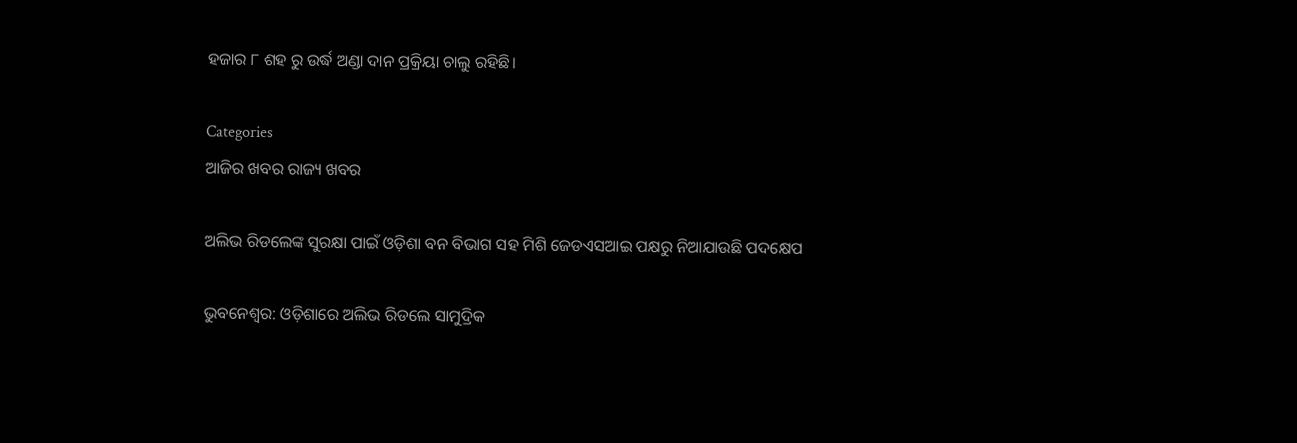ହଜାର ୮ ଶହ ରୁ ଉର୍ଦ୍ଧ ଅଣ୍ଡା ଦାନ ପ୍ରକ୍ରିୟା ଚାଲୁ ରହିଛି।

Categories
ଆଜିର ଖବର ରାଜ୍ୟ ଖବର

ଅଲିଭ ରିଡଲେଙ୍କ ସୁରକ୍ଷା ପାଇଁ ଓଡ଼ିଶା ବନ ବିଭାଗ ସହ ମିଶି ଜେଡଏସଆଇ ପକ୍ଷରୁ ନିଆଯାଉଛି ପଦକ୍ଷେପ

ଭୁବନେଶ୍ଵର: ଓଡ଼ିଶାରେ ଅଲିଭ ରିଡଲେ ସାମୁଦ୍ରିକ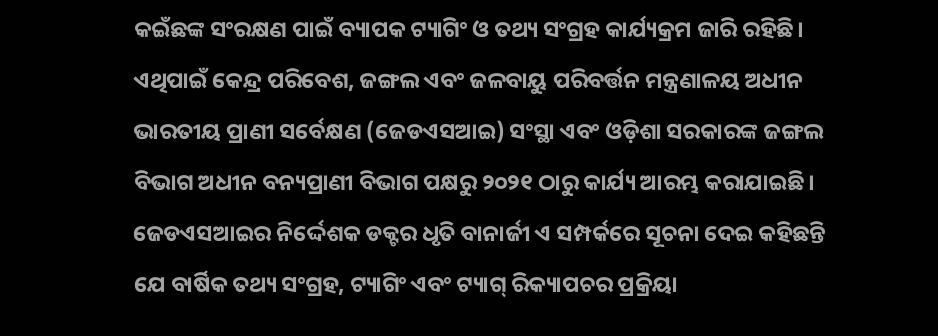କଇଁଛଙ୍କ ସଂରକ୍ଷଣ ପାଇଁ ବ୍ୟାପକ ଟ୍ୟାଗିଂ ଓ ତଥ୍ୟ ସଂଗ୍ରହ କାର୍ଯ୍ୟକ୍ରମ ଜାରି ରହିଛି। ଏଥିପାଇଁ କେନ୍ଦ୍ର ପରିବେଶ, ଜଙ୍ଗଲ ଏବଂ ଜଳବାୟୁ ପରିବର୍ତ୍ତନ ମନ୍ତ୍ରଣାଳୟ ଅଧୀନ ଭାରତୀୟ ପ୍ରାଣୀ ସର୍ବେକ୍ଷଣ (ଜେଡଏସଆଇ) ସଂସ୍ଥା ଏବଂ ଓଡ଼ିଶା ସରକାରଙ୍କ ଜଙ୍ଗଲ ବିଭାଗ ଅଧୀନ ବନ୍ୟପ୍ରାଣୀ ବିଭାଗ ପକ୍ଷରୁ ୨୦୨୧ ଠାରୁ କାର୍ଯ୍ୟ ଆରମ୍ଭ କରାଯାଇଛି। ଜେଡଏସଆଇର ନିର୍ଦ୍ଦେଶକ ଡକ୍ଟର ଧୃତି ବାନାର୍ଜୀ ଏ ସମ୍ପର୍କରେ ସୂଚନା ଦେଇ କହିଛନ୍ତି ଯେ ବାର୍ଷିକ ତଥ୍ୟ ସଂଗ୍ରହ, ଟ୍ୟାଗିଂ ଏବଂ ଟ୍ୟାଗ୍‌ ରିକ୍ୟାପଚର ପ୍ରକ୍ରିୟା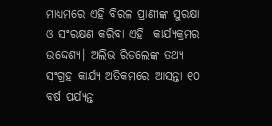ମାଧ୍ୟମରେ ଏହି ବିରଳ ପ୍ରାଣୀଙ୍କ ସୁରକ୍ଷା ଓ ସଂରକ୍ଷଣ କରିବା ଏହି  କାର୍ଯ୍ୟକ୍ରମର ଉଦ୍ଦେଶ୍ୟ। ଅଲିଭ ରିଡଲେଙ୍କ ତଥ୍ୟ ସଂଗ୍ରହ କାର୍ଯ୍ୟ ଅତିକମରେ ଆସନ୍ତା ୧୦ ବର୍ଷ ପର୍ଯ୍ୟନ୍ତ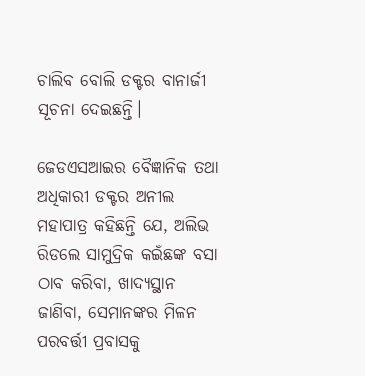ଚାଲିବ ବୋଲି ଡକ୍ଟର ବାନାର୍ଜୀ ସୂଚନା ଦେଇଛନ୍ତି।

ଜେଡଏସଆଇର ବୈଜ୍ଞାନିକ ତଥା ଅଧିକାରୀ ଡକ୍ଟର ଅନୀଲ ମହାପାତ୍ର କହିଛନ୍ତି ଯେ, ଅଲିଭ ରିଡଲେ ସାମୁଦ୍ରିକ କଇଁଛଙ୍କ ବସା ଠାବ କରିବା, ଖାଦ୍ୟସ୍ଥାନ ଜାଣିବା, ସେମାନଙ୍କର ମିଳନ ପରବର୍ତ୍ତୀ ପ୍ରବାସକୁ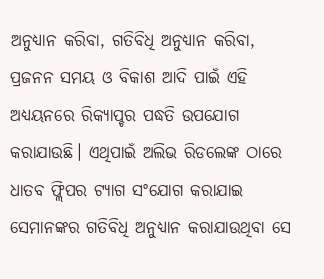ଅନୁଧ୍ୟାନ କରିବା, ଗତିବିଧି ଅନୁଧ୍ୟାନ କରିବା, ପ୍ରଜନନ ସମୟ ଓ ବିକାଶ ଆଦି ପାଇଁ ଏହି ଅଧ୍ୟୟନରେ ରିକ୍ୟାପ୍ଚର ପଦ୍ଧତି ଉପଯୋଗ କରାଯାଉଛି। ଏଥିପାଇଁ ଅଲିଭ ରିଡଲେଙ୍କ ଠାରେ ଧାତବ ଫ୍ଲିପର ଟ୍ୟାଗ ସଂଯୋଗ କରାଯାଇ ସେମାନଙ୍କର ଗତିବିଧି ଅନୁଧ୍ୟାନ କରାଯାଉଥିବା ସେ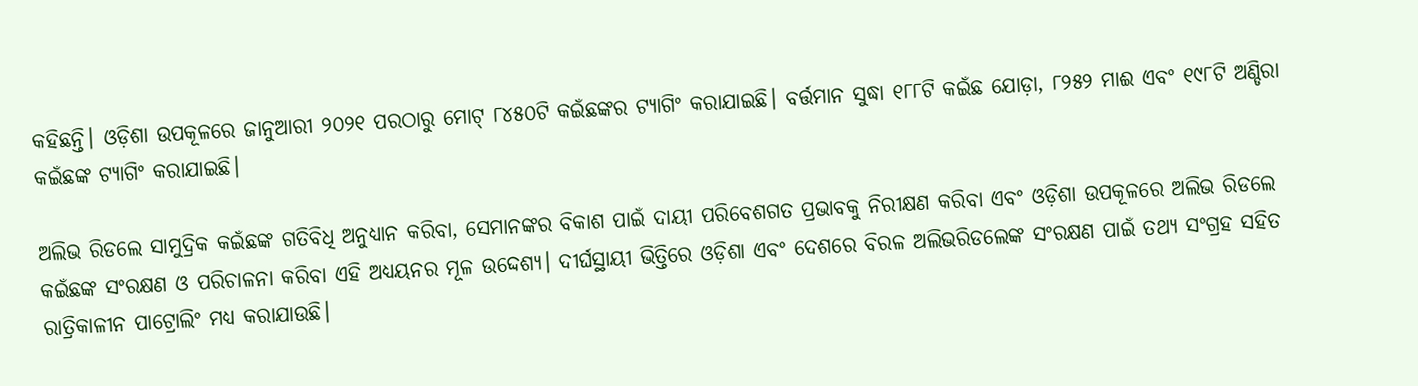କହିଛନ୍ତି। ଓଡ଼ିଶା ଉପକୂଳରେ ଜାନୁଆରୀ ୨୦୨୧ ପରଠାରୁ ମୋଟ୍‌ ୮୪୫୦ଟି କଇଁଛଙ୍କର ଟ୍ୟାଗିଂ କରାଯାଇଛି। ବର୍ତ୍ତମାନ ସୁଦ୍ଧା ୧୮୮ଟି କଇଁଛ ଯୋଡ଼ା, ୮୨୫୨ ମାଈ ଏବଂ ୧୯୮ଟି ଅଣ୍ଡିରା କଇଁଛଙ୍କ ଟ୍ୟାଗିଂ କରାଯାଇଛି।

ଅଲିଭ ରିଡଲେ ସାମୁଦ୍ରିକ କଇଁଛଙ୍କ ଗତିବିଧି ଅନୁଧ୍ୟାନ କରିବା, ସେମାନଙ୍କର ବିକାଶ ପାଇଁ ଦାୟୀ ପରିବେଶଗତ ପ୍ରଭାବକୁ ନିରୀକ୍ଷଣ କରିବା ଏବଂ ଓଡ଼ିଶା ଉପକୂଳରେ ଅଲିଭ ରିଡଲେ କଇଁଛଙ୍କ ସଂରକ୍ଷଣ ଓ ପରିଚାଳନା କରିବା ଏହି ଅଧ୍ୟୟନର ମୂଳ ଉଦ୍ଦେଶ୍ୟ। ଦୀର୍ଘସ୍ଥାୟୀ ଭିତ୍ତିରେ ଓଡ଼ିଶା ଏବଂ ଦେଶରେ ବିରଳ ଅଲିଭରିଡଲେଙ୍କ ସଂରକ୍ଷଣ ପାଇଁ ତଥ୍ୟ ସଂଗ୍ରହ ସହିତ ରାତ୍ରିକାଳୀନ ପାଟ୍ରୋଲିଂ ମଧ୍ୟ କରାଯାଉଛି।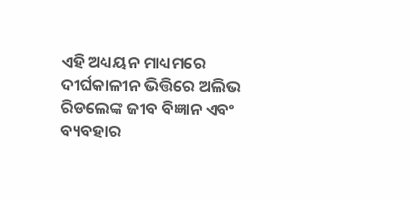ଏହି ଅଧ୍ୟୟନ ମାଧ୍ୟମରେ ଦୀର୍ଘକାଳୀନ ଭିତ୍ତିରେ ଅଲିଭ ରିଡଲେଙ୍କ ଜୀବ ବିଜ୍ଞାନ ଏବଂ ବ୍ୟବହାର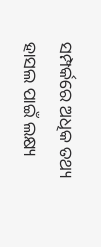ସମ୍ପର୍କରେ ଅଧିକ ତଥ୍ୟ ହାସଲ ପାଇଁ ଲକ୍ଷ୍ୟ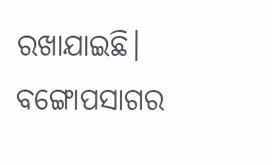ରଖାଯାଇଛି। ବଙ୍ଗୋପସାଗର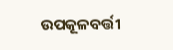ଉପକୂଳବର୍ତ୍ତୀ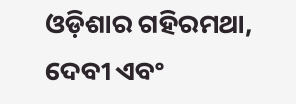ଓଡ଼ିଶାର ଗହିରମଥା, ଦେବୀ ଏବଂ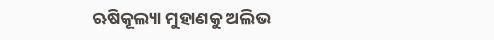ଋଷିକୂଲ୍ୟା ମୁହାଣକୁ ଅଲିଭ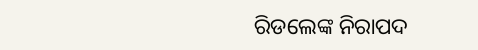ରିଡଲେଙ୍କ ନିରାପଦ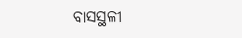ବାସସ୍ଥଳୀ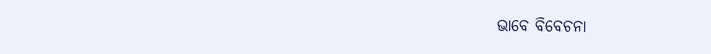ଭାବେ ବିବେଚନା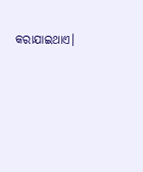କରାଯାଇଥାଏ।